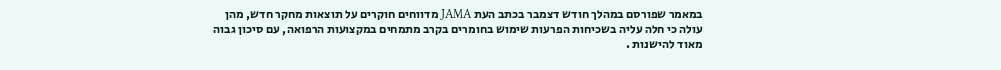במאמר שפורסם במהלך חודש דצמבר בכתב העת JAMA מדווחים חוקרים על תוצאות מחקר חדש, מהן עולה כי חלה עליה בשכיחות הפרעות שימוש בחומרים בקרב מתמחים במקצועות הרפואה, עם סיכון גבוה מאוד להישנות .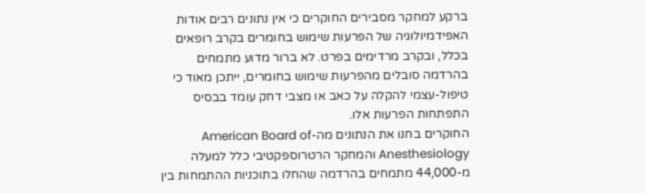ברקע למחקר מסבירים החוקרים כי אין נתונים רבים אודות האפידמיולוגיה של הפרעות שימוש בחומרים בקרב רופאים בכלל, ובקרב מרדימים בפרט. לא ברור מדוע מתמחים בהרדמה סובלים מהפרעות שימוש בחומרים, ייתכן מאוד כי טיפול-עצמי להקלה על כאב או מצבי דחק עומד בבסיס התפתחות הפרעות אלו.
החוקרים בחנו את הנתונים מה-American Board of Anesthesiology והמחקר הרטרוספקטיבי כלל למעלה מ-44,000 מתמחים בהרדמה שהחלו בתוכניות ההתמחות בין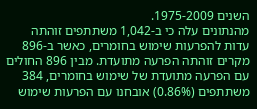השנים 1975-2009.
מהנתונים עלה כי ב-1,042 משתתפים זוהתה עדות להפרעות שימוש בחומרים, כאשר ב-896 מקרים זוהתה הפרעה מתועדת. מבין 896 החולים עם הפרעה מתועדת של שימוש בחומרים, 384 משתתפים (0.86%) אובחנו עם הפרעות שימוש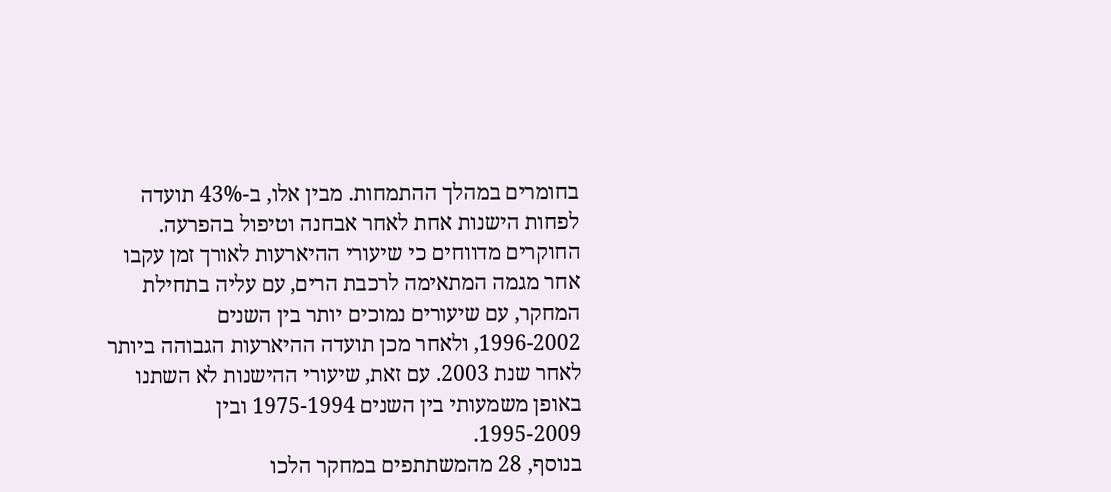בחומרים במהלך ההתמחות. מבין אלו, ב-43% תועדה לפחות הישנות אחת לאחר אבחנה וטיפול בהפרעה.
החוקרים מדווחים כי שיעורי ההיארעות לאורך זמן עקבו אחר מגמה המתאימה לרכבת הרים, עם עליה בתחילת המחקר, עם שיעורים נמוכים יותר בין השנים 1996-2002, ולאחר מכן תועדה ההיארעות הגבוהה ביותר לאחר שנת 2003. עם זאת, שיעורי ההישנות לא השתנו באופן משמעותי בין השנים 1975-1994 ובין 1995-2009.
בנוסף, 28 מהמשתתפים במחקר הלכו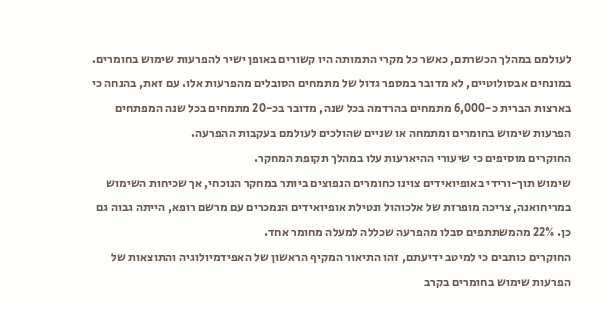לעולמם במהלך הכשרתם, כאשר כל מקרי התמותה היו קשורים באופן ישיר להפרעות שימוש בחומרים.
במונחים אבסולוטיים, לא מדובר במספר גדול של מתמחים הסובלים מהפרעות אלו. עם זאת, בהנחה כי בארצות הברית כ-6,000 מתמחים בהרדמה בכל שנה, מדובר בכ-20 מתמחים בכל שנה המפתחים הפרעות שימוש בחומרים ומתמחה או שניים שהולכים לעולמם בעקבות ההפרעה.
החוקרים מוסיפים כי שיעורי ההיארעות עלו במהלך תקופת המחקר.
שימוש תוך-ורידי באופיואידים צוינו כחומרים הנפוצים ביותר במחקר הנוכחי, אך שכיחות השימוש במריחואנה, צריכה מופרזת של אלכוהול ונטילת אופיואידים הנמכרים עם מרשם רופא, הייתה גבוה גם כן. 22% מהמשתתפים סבלו מהפרעה שכללה למעלה מחומר אחד.
החוקרים כותבים כי למיטב ידיעתם, זהו התיאור המקיף הראשון של האפידמיולוגיה והתוצאות של הפרעות שימוש בחומרים בקרב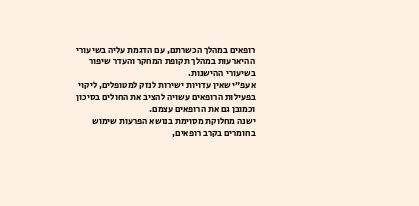רופאים במהלך הכשרתם, עם הדגמת עליה בשיעורי ההיארעות במהלך תקופת המחקר והעדר שיפור בשיעורי ההישנות.
אעפ”י שאין עדויות ישירות לנזק למטופלים, ליקוי בפעילות הרופאים עשויה להציב את החולים בסיכון וכמובן גם את הרופאים עצמם.
ישנה מחלוקת מסוימת בנושא הפרעות שימוש בחומרים בקרב רופאים,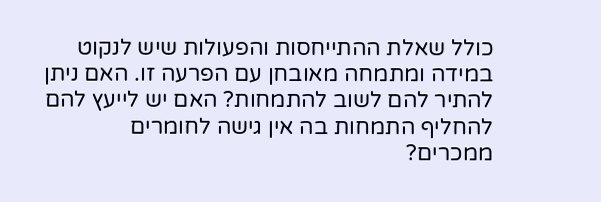כולל שאלת ההתייחסות והפעולות שיש לנקוט במידה ומתמחה מאובחן עם הפרעה זו. האם ניתן להתיר להם לשוב להתמחות? האם יש לייעץ להם להחליף התמחות בה אין גישה לחומרים ממכרים?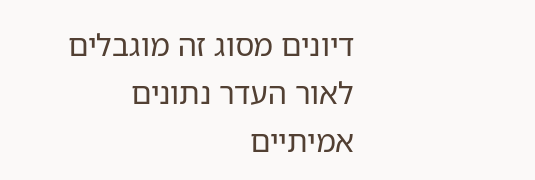דיונים מסוג זה מוגבלים לאור העדר נתונים אמיתיים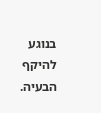בנוגע להיקף הבעיה.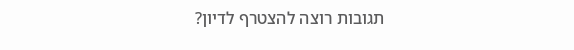תגובות רוצה להצטרף לדיון?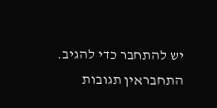יש להתחבר כדי להגיב.
התחבראין תגובות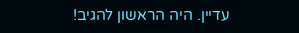עדיין. היה הראשון להגיב!